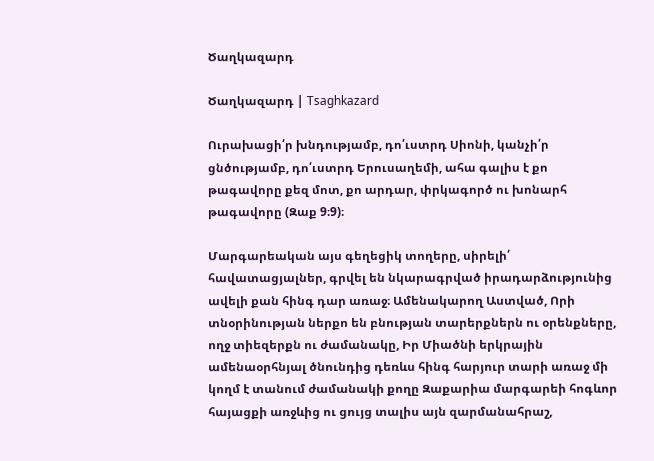Ծաղկազարդ

Ծաղկազարդ | Tsaghkazard

Ուրախացի՛ր խնդությամբ, դո՛ւստրդ Սիոնի, կանչի՛ր ցնծությամբ, դո՛ւստրդ Երուսաղեմի, ահա գալիս է քո թագավորը քեզ մոտ, քո արդար, փրկագործ ու խոնարհ թագավորը (Զաք 9։9)։

Մարգարեական այս գեղեցիկ տողերը, սիրելի՛ հավատացյալներ, գրվել են նկարագրված իրադարձությունից ավելի քան հինգ դար առաջ։ Ամենակարող Աստված, Որի տնօրինության ներքո են բնության տարերքներն ու օրենքները, ողջ տիեզերքն ու ժամանակը, Իր Միածնի երկրային ամենաօրհնյալ ծնունդից դեռևս հինգ հարյուր տարի առաջ մի կողմ է տանում ժամանակի քողը Զաքարիա մարգարեի հոգևոր հայացքի առջևից ու ցույց տալիս այն զարմանահրաշ,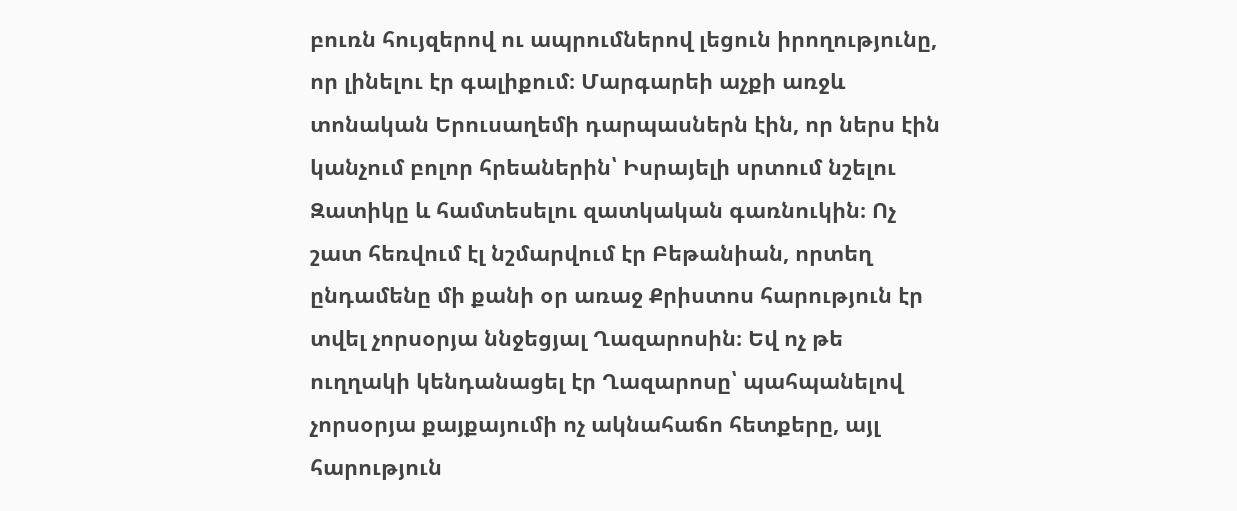բուռն հույզերով ու ապրումներով լեցուն իրողությունը, որ լինելու էր գալիքում։ Մարգարեի աչքի առջև տոնական Երուսաղեմի դարպասներն էին, որ ներս էին կանչում բոլոր հրեաներին՝ Իսրայելի սրտում նշելու Զատիկը և համտեսելու զատկական գառնուկին։ Ոչ շատ հեռվում էլ նշմարվում էր Բեթանիան, որտեղ ընդամենը մի քանի օր առաջ Քրիստոս հարություն էր տվել չորսօրյա ննջեցյալ Ղազարոսին։ Եվ ոչ թե ուղղակի կենդանացել էր Ղազարոսը՝ պահպանելով չորսօրյա քայքայումի ոչ ակնահաճո հետքերը, այլ հարություն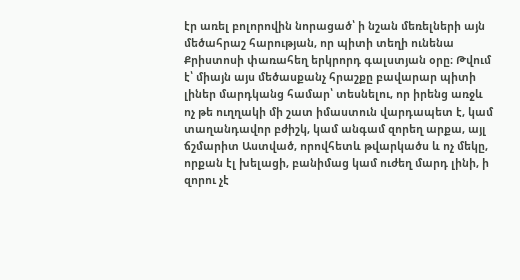էր առել բոլորովին նորացած՝ ի նշան մեռելների այն մեծահրաշ հարության, որ պիտի տեղի ունենա Քրիստոսի փառահեղ երկրորդ գալստյան օրը։ Թվում է՝ միայն այս մեծասքանչ հրաշքը բավարար պիտի լիներ մարդկանց համար՝ տեսնելու, որ իրենց առջև ոչ թե ուղղակի մի շատ իմաստուն վարդապետ է, կամ տաղանդավոր բժիշկ, կամ անգամ զորեղ արքա, այլ ճշմարիտ Աստված, որովհետև թվարկածս և ոչ մեկը, որքան էլ խելացի, բանիմաց կամ ուժեղ մարդ լինի, ի զորու չէ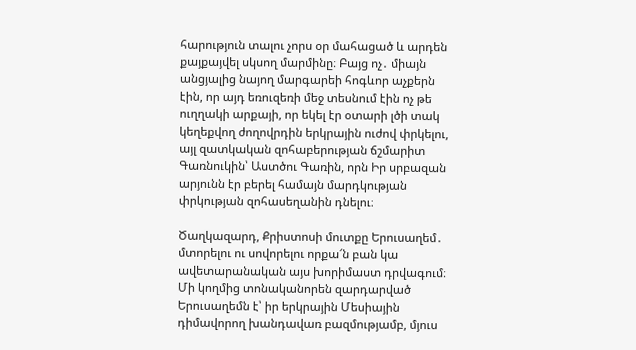հարություն տալու չորս օր մահացած և արդեն քայքայվել սկսող մարմինը։ Բայց ոչ․ միայն անցյալից նայող մարգարեի հոգևոր աչքերն էին, որ այդ եռուզեռի մեջ տեսնում էին ոչ թե ուղղակի արքայի, որ եկել էր օտարի լծի տակ կեղեքվող ժողովրդին երկրային ուժով փրկելու, այլ զատկական զոհաբերության ճշմարիտ Գառնուկին՝ Աստծու Գառին, որն Իր սրբազան արյունն էր բերել համայն մարդկության փրկության զոհասեղանին դնելու։

Ծաղկազարդ, Քրիստոսի մուտքը Երուսաղեմ․ մտորելու ու սովորելու որքա՜ն բան կա ավետարանական այս խորիմաստ դրվագում։ Մի կողմից տոնականորեն զարդարված Երուսաղեմն է՝ իր երկրային Մեսիային դիմավորող խանդավառ բազմությամբ, մյուս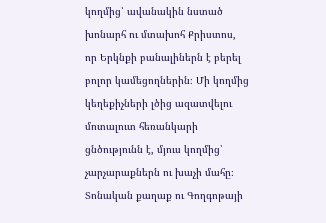կողմից՝ ավանակին նստած խոնարհ ու մտախոհ Քրիստոս, որ Երկնքի բանալիներն է բերել բոլոր կամեցողներին։ Մի կողմից կեղեքիչների լծից ազատվելու մոտալուտ հեռանկարի ցնծությունն է, մյուս կողմից՝ չարչարաքներն ու խաչի մահը։ Տոնական քաղաք ու Գողգոթայի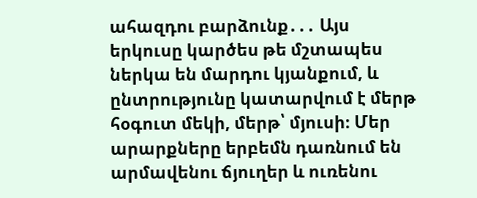ահազդու բարձունք․․․ Այս երկուսը կարծես թե մշտապես ներկա են մարդու կյանքում, և ընտրությունը կատարվում է մերթ հօգուտ մեկի, մերթ՝ մյուսի։ Մեր արարքները երբեմն դառնում են արմավենու ճյուղեր և ուռենու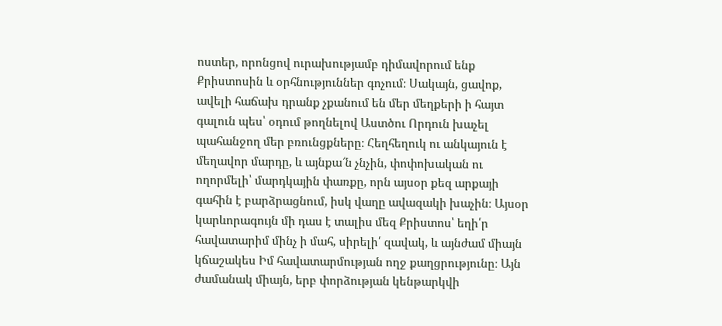ոստեր, որոնցով ուրախությամբ դիմավորում ենք Քրիստոսին և օրհնություններ գոչում։ Սակայն, ցավոք, ավելի հաճախ դրանք չքանում են մեր մեղքերի ի հայտ գալուն պես՝ օդում թողնելով Աստծու Որդուն խաչել պահանջող մեր բռունցքները։ Հեղհեղուկ ու անկայուն է մեղավոր մարդը, և այնքա՜ն չնչին, փոփոխական ու ողորմելի՝ մարդկային փառքը, որն այսօր քեզ արքայի գահին է բարձրացնում, իսկ վաղը ավազակի խաչին։ Այսօր կարևորագույն մի դաս է տալիս մեզ Քրիստոս՝ եղի՛ր հավատարիմ մինչ ի մահ, սիրելի՛ զավակ, և այնժամ միայն կճաշակես Իմ հավատարմության ողջ քաղցրությունը։ Այն ժամանակ միայն, երբ փորձության կենթարկվի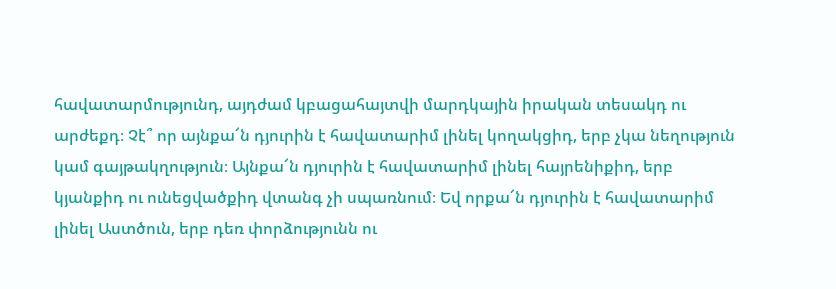հավատարմությունդ, այդժամ կբացահայտվի մարդկային իրական տեսակդ ու արժեքդ։ Չէ՞ որ այնքա՜ն դյուրին է հավատարիմ լինել կողակցիդ, երբ չկա նեղություն կամ գայթակղություն։ Այնքա՜ն դյուրին է հավատարիմ լինել հայրենիքիդ, երբ կյանքիդ ու ունեցվածքիդ վտանգ չի սպառնում։ Եվ որքա՜ն դյուրին է հավատարիմ լինել Աստծուն, երբ դեռ փորձությունն ու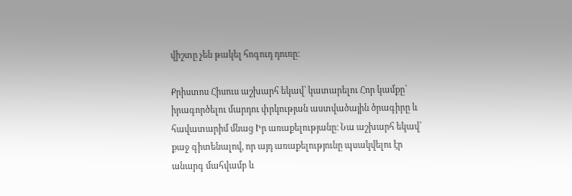վիշտը չեն թակել հոգուդ դուռը։

Քրիստոս Հիսուս աշխարհ եկավ՝ կատարելու Հոր կամքը՝ իրագործելու մարդու փրկության աստվածային ծրագիրը և հավատարիմ մնաց Իր առաքելությանը։ Նա աշխարհ եկավ՝ քաջ գիտենալով, որ այդ առաքելությունը պսակվելու էր անարգ մահվամբ և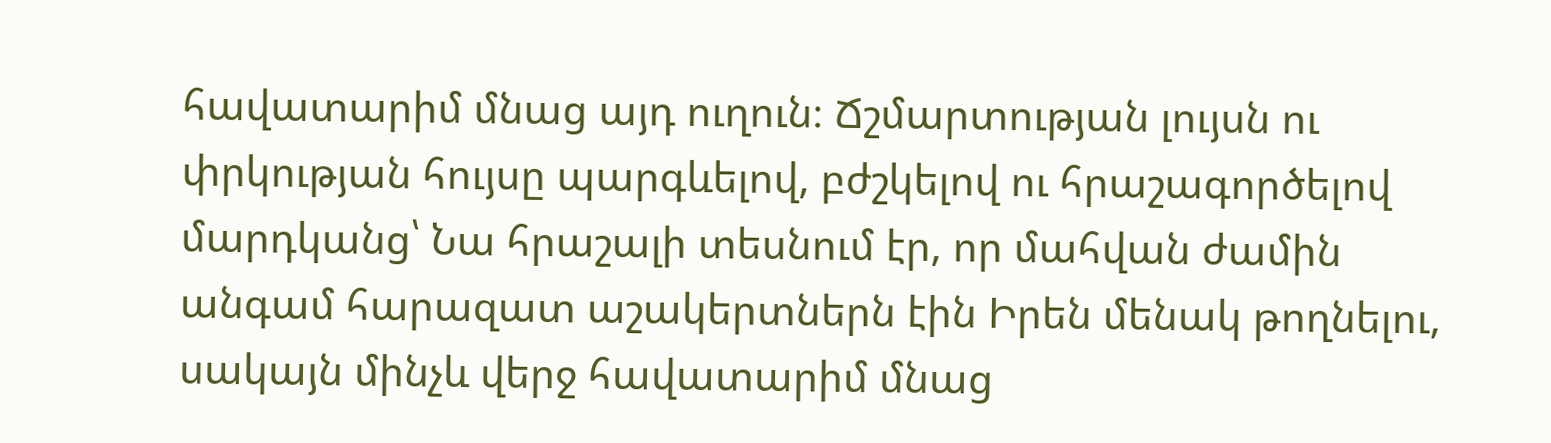հավատարիմ մնաց այդ ուղուն։ Ճշմարտության լույսն ու փրկության հույսը պարգևելով, բժշկելով ու հրաշագործելով մարդկանց՝ Նա հրաշալի տեսնում էր, որ մահվան ժամին անգամ հարազատ աշակերտներն էին Իրեն մենակ թողնելու, սակայն մինչև վերջ հավատարիմ մնաց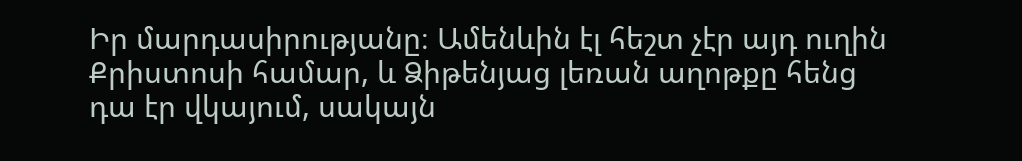Իր մարդասիրությանը։ Ամենևին էլ հեշտ չէր այդ ուղին Քրիստոսի համար, և Ձիթենյաց լեռան աղոթքը հենց դա էր վկայում, սակայն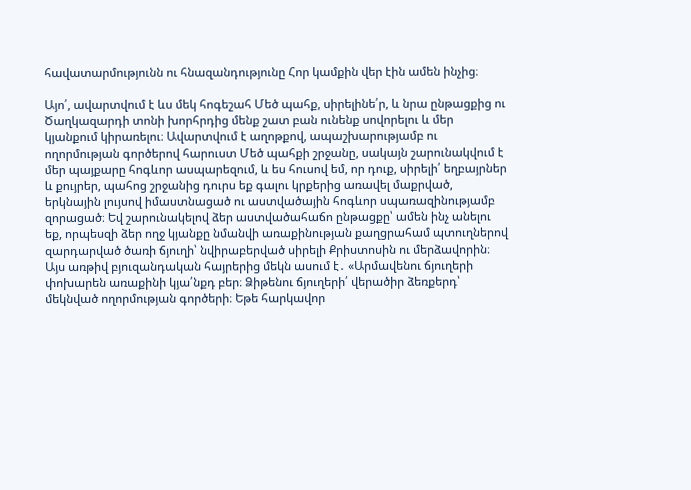հավատարմությունն ու հնազանդությունը Հոր կամքին վեր էին ամեն ինչից։

Այո՛, ավարտվում է ևս մեկ հոգեշահ Մեծ պահք, սիրելինե՛ր, և նրա ընթացքից ու Ծաղկազարդի տոնի խորհրդից մենք շատ բան ունենք սովորելու և մեր կյանքում կիրառելու։ Ավարտվում է աղոթքով, ապաշխարությամբ ու ողորմության գործերով հարուստ Մեծ պահքի շրջանը, սակայն շարունակվում է մեր պայքարը հոգևոր ասպարեզում, և ես հուսով եմ, որ դուք, սիրելի՛ եղբայրներ և քույրեր, պահոց շրջանից դուրս եք գալու կրքերից առավել մաքրված, երկնային լույսով իմաստնացած ու աստվածային հոգևոր սպառազինությամբ զորացած։ Եվ շարունակելով ձեր աստվածահաճո ընթացքը՝ ամեն ինչ անելու եք, որպեսզի ձեր ողջ կյանքը նմանվի առաքինության քաղցրահամ պտուղներով զարդարված ծառի ճյուղի՝ նվիրաբերված սիրելի Քրիստոսին ու մերձավորին։ Այս առթիվ բյուզանդական հայրերից մեկն ասում է․ «Արմավենու ճյուղերի փոխարեն առաքինի կյա՛նքդ բեր։ Ձիթենու ճյուղերի՛ վերածիր ձեռքերդ՝ մեկնված ողորմության գործերի։ Եթե հարկավոր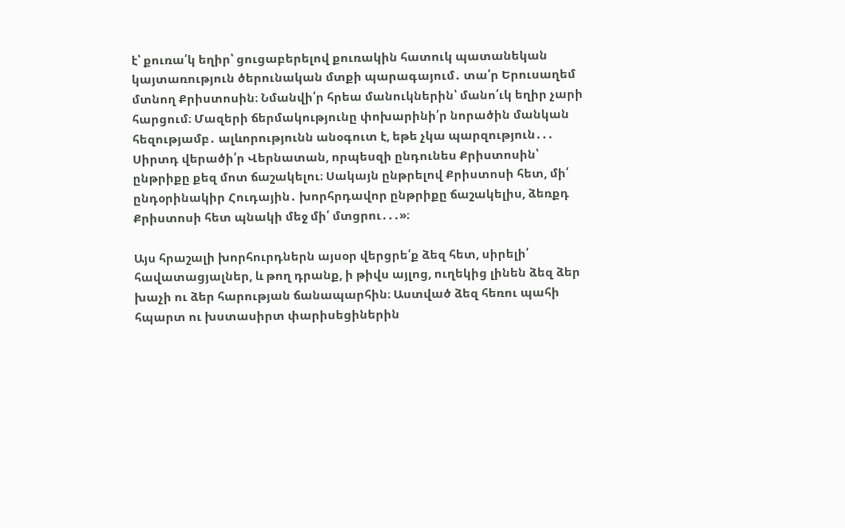է՝ քուռա՛կ եղիր՝ ցուցաբերելով քուռակին հատուկ պատանեկան կայտառություն ծերունական մտքի պարագայում․ տա՛ր Երուսաղեմ մտնող Քրիստոսին։ Նմանվի՛ր հրեա մանուկներին՝ մանո՛ւկ եղիր չարի հարցում։ Մազերի ճերմակությունը փոխարինի՛ր նորածին մանկան հեզությամբ․ ալևորությունն անօգուտ է, եթե չկա պարզություն․․․ Սիրտդ վերածի՛ր Վերնատան, որպեսզի ընդունես Քրիստոսին՝ ընթրիքը քեզ մոտ ճաշակելու։ Սակայն ընթրելով Քրիստոսի հետ, մի՛ ընդօրինակիր Հուդային․ խորհրդավոր ընթրիքը ճաշակելիս, ձեռքդ Քրիստոսի հետ պնակի մեջ մի՛ մտցրու․․․»։

Այս հրաշալի խորհուրդներն այսօր վերցրե՛ք ձեզ հետ, սիրելի՛ հավատացյալներ, և թող դրանք, ի թիվս այլոց, ուղեկից լինեն ձեզ ձեր խաչի ու ձեր հարության ճանապարհին։ Աստված ձեզ հեռու պահի հպարտ ու խստասիրտ փարիսեցիներին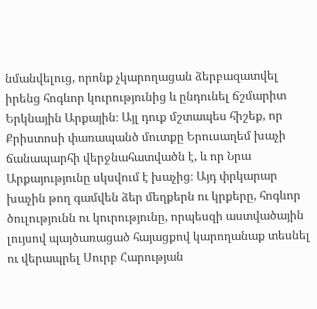նմանվելուց, որոնք չկարողացան ձերբազատվել իրենց հոգևոր կուրությունից և ընդունել ճշմարիտ Երկնային Արքային։ Այլ դուք մշտապես հիշեք, որ Քրիստոսի փառապանծ մուտքը Երուսաղեմ խաչի ճանապարհի վերջնահատվածն է, և որ Նրա Արքայությունը սկսվում է խաչից։ Այդ փրկարար խաչին թող գամվեն ձեր մեղքերն ու կրքերը, հոգևոր ծուլությունն ու կուրությունը, որպեսզի աստվածային լույսով պայծառացած հայացքով կարողանաք տեսնել ու վերապրել Սուրբ Հարության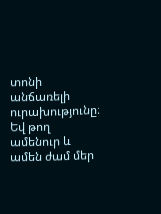տոնի անճառելի ուրախությունը։ Եվ թող ամենուր և ամեն ժամ մեր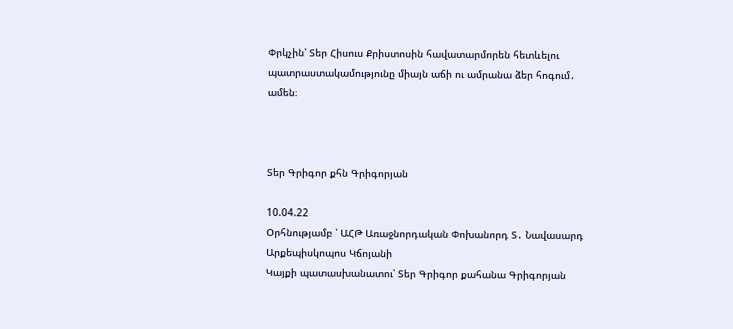Փրկչին՝ Տեր Հիսուս Քրիստոսին հավատարմորեն հետևելու պատրաստակամությունը միայն աճի ու ամրանա ձեր հոգում․ ամեն։



Տեր Գրիգոր քհն Գրիգորյան

10.04.22
Օրհնությամբ ՝ ԱՀԹ Առաջնորդական Փոխանորդ Տ․ Նավասարդ Արքեպիսկոպոս Կճոյանի
Կայքի պատասխանատու՝ Տեր Գրիգոր քահանա Գրիգորյան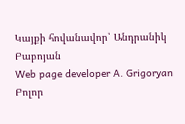Կայքի հովանավոր՝ Անդրանիկ Բաբոյան
Web page developer A. Grigoryan
Բոլոր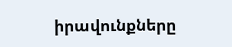իրավունքները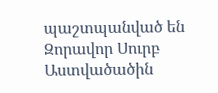պաշտպանված են Զորավոր Սուրբ Աստվածածին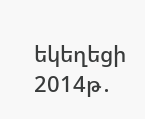եկեղեցի 2014թ․